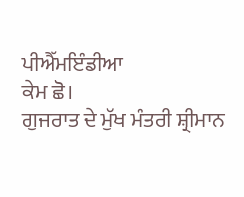ਪੀਐੱਮਇੰਡੀਆ
ਕੇਮ ਛੋ।
ਗੁਜਰਾਤ ਦੇ ਮੁੱਖ ਮੰਤਰੀ ਸ਼੍ਰੀਮਾਨ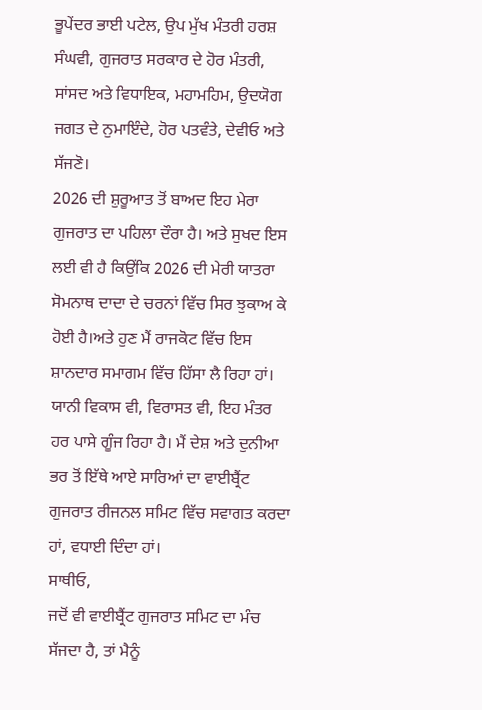ਭੂਪੇਂਦਰ ਭਾਈ ਪਟੇਲ, ਉਪ ਮੁੱਖ ਮੰਤਰੀ ਹਰਸ਼ ਸੰਘਵੀ, ਗੁਜਰਾਤ ਸਰਕਾਰ ਦੇ ਹੋਰ ਮੰਤਰੀ, ਸਾਂਸਦ ਅਤੇ ਵਿਧਾਇਕ, ਮਹਾਮਹਿਮ, ਉਦਯੋਗ ਜਗਤ ਦੇ ਨੁਮਾਇੰਦੇ, ਹੋਰ ਪਤਵੰਤੇ, ਦੇਵੀਓ ਅਤੇ ਸੱਜਣੋ।
2026 ਦੀ ਸ਼ੁਰੂਆਤ ਤੋਂ ਬਾਅਦ ਇਹ ਮੇਰਾ ਗੁਜਰਾਤ ਦਾ ਪਹਿਲਾ ਦੌਰਾ ਹੈ। ਅਤੇ ਸੁਖਦ ਇਸ ਲਈ ਵੀ ਹੈ ਕਿਉਂਕਿ 2026 ਦੀ ਮੇਰੀ ਯਾਤਰਾ ਸੋਮਨਾਥ ਦਾਦਾ ਦੇ ਚਰਨਾਂ ਵਿੱਚ ਸਿਰ ਝੁਕਾਅ ਕੇ ਹੋਈ ਹੈ।ਅਤੇ ਹੁਣ ਮੈਂ ਰਾਜਕੋਟ ਵਿੱਚ ਇਸ ਸ਼ਾਨਦਾਰ ਸਮਾਗਮ ਵਿੱਚ ਹਿੱਸਾ ਲੈ ਰਿਹਾ ਹਾਂ। ਯਾਨੀ ਵਿਕਾਸ ਵੀ, ਵਿਰਾਸਤ ਵੀ, ਇਹ ਮੰਤਰ ਹਰ ਪਾਸੇ ਗੂੰਜ ਰਿਹਾ ਹੈ। ਮੈਂ ਦੇਸ਼ ਅਤੇ ਦੁਨੀਆ ਭਰ ਤੋਂ ਇੱਥੇ ਆਏ ਸਾਰਿਆਂ ਦਾ ਵਾਈਬ੍ਰੈਂਟ ਗੁਜਰਾਤ ਰੀਜਨਲ ਸਮਿਟ ਵਿੱਚ ਸਵਾਗਤ ਕਰਦਾ ਹਾਂ, ਵਧਾਈ ਦਿੰਦਾ ਹਾਂ।
ਸਾਥੀਓ,
ਜਦੋਂ ਵੀ ਵਾਈਬ੍ਰੈਂਟ ਗੁਜਰਾਤ ਸਮਿਟ ਦਾ ਮੰਚ ਸੱਜਦਾ ਹੈ, ਤਾਂ ਮੈਨੂੰ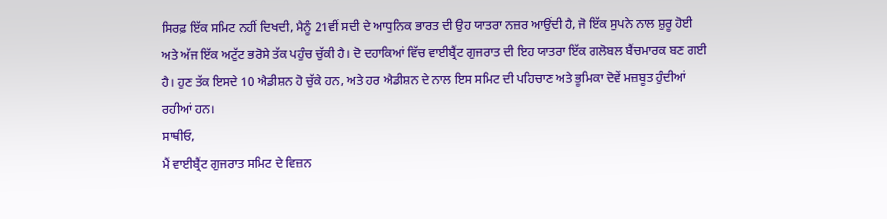ਸਿਰਫ਼ ਇੱਕ ਸਮਿਟ ਨਹੀਂ ਦਿਖਦੀ, ਮੈਨੂੰ 21ਵੀਂ ਸਦੀ ਦੇ ਆਧੁਨਿਕ ਭਾਰਤ ਦੀ ਉਹ ਯਾਤਰਾ ਨਜ਼ਰ ਆਉਂਦੀ ਹੈ, ਜੋ ਇੱਕ ਸੁਪਨੇ ਨਾਲ ਸ਼ੁਰੂ ਹੋਈ ਅਤੇ ਅੱਜ ਇੱਕ ਅਟੁੱਟ ਭਰੋਸੇ ਤੱਕ ਪਹੁੰਚ ਚੁੱਕੀ ਹੈ। ਦੋ ਦਹਾਕਿਆਂ ਵਿੱਚ ਵਾਈਬ੍ਰੈਂਟ ਗੁਜਰਾਤ ਦੀ ਇਹ ਯਾਤਰਾ ਇੱਕ ਗਲੋਬਲ ਬੈਂਚਮਾਰਕ ਬਣ ਗਈ ਹੈ। ਹੁਣ ਤੱਕ ਇਸਦੇ 10 ਐਡੀਸ਼ਨ ਹੋ ਚੁੱਕੇ ਹਨ, ਅਤੇ ਹਰ ਐਡੀਸ਼ਨ ਦੇ ਨਾਲ ਇਸ ਸਮਿਟ ਦੀ ਪਹਿਚਾਣ ਅਤੇ ਭੂਮਿਕਾ ਦੋਵੇਂ ਮਜ਼ਬੂਤ ਹੁੰਦੀਆਂ ਰਹੀਆਂ ਹਨ।
ਸਾਥੀਓ,
ਮੈਂ ਵਾਈਬ੍ਰੈਂਟ ਗੁਜਰਾਤ ਸਮਿਟ ਦੇ ਵਿਜ਼ਨ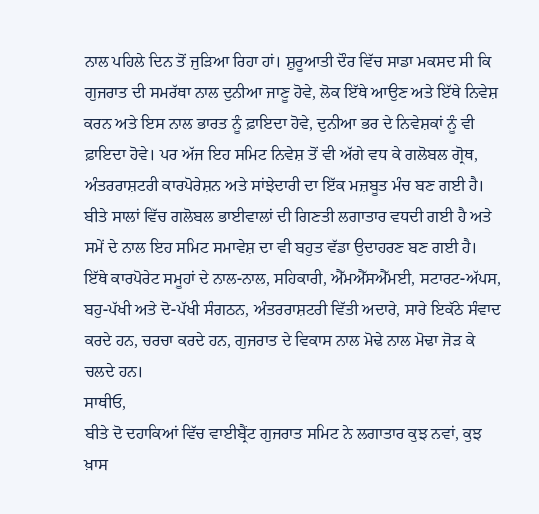ਨਾਲ ਪਹਿਲੇ ਦਿਨ ਤੋਂ ਜੁੜਿਆ ਰਿਹਾ ਹਾਂ। ਸ਼ੁਰੂਆਤੀ ਦੌਰ ਵਿੱਚ ਸਾਡਾ ਮਕਸਦ ਸੀ ਕਿ ਗੁਜਰਾਤ ਦੀ ਸਮਰੱਥਾ ਨਾਲ ਦੁਨੀਆ ਜਾਣੂ ਹੋਵੇ, ਲੋਕ ਇੱਥੇ ਆਉਣ ਅਤੇ ਇੱਥੇ ਨਿਵੇਸ਼ ਕਰਨ ਅਤੇ ਇਸ ਨਾਲ ਭਾਰਤ ਨੂੰ ਫ਼ਾਇਦਾ ਹੋਵੇ, ਦੁਨੀਆ ਭਰ ਦੇ ਨਿਵੇਸ਼ਕਾਂ ਨੂੰ ਵੀ ਫ਼ਾਇਦਾ ਹੋਵੇ। ਪਰ ਅੱਜ ਇਹ ਸਮਿਟ ਨਿਵੇਸ਼ ਤੋਂ ਵੀ ਅੱਗੇ ਵਧ ਕੇ ਗਲੋਬਲ ਗ੍ਰੋਥ, ਅੰਤਰਰਾਸ਼ਟਰੀ ਕਾਰਪੋਰੇਸ਼ਨ ਅਤੇ ਸਾਂਝੇਦਾਰੀ ਦਾ ਇੱਕ ਮਜ਼ਬੂਤ ਮੰਚ ਬਣ ਗਈ ਹੈ। ਬੀਤੇ ਸਾਲਾਂ ਵਿੱਚ ਗਲੋਬਲ ਭਾਈਵਾਲਾਂ ਦੀ ਗਿਣਤੀ ਲਗਾਤਾਰ ਵਧਦੀ ਗਈ ਹੈ ਅਤੇ ਸਮੇਂ ਦੇ ਨਾਲ ਇਹ ਸਮਿਟ ਸਮਾਵੇਸ਼ ਦਾ ਵੀ ਬਹੁਤ ਵੱਡਾ ਉਦਾਹਰਣ ਬਣ ਗਈ ਹੈ। ਇੱਥੇ ਕਾਰਪੋਰੇਟ ਸਮੂਹਾਂ ਦੇ ਨਾਲ-ਨਾਲ, ਸਹਿਕਾਰੀ, ਐੱਮਐੱਸਐੱਮਈ, ਸਟਾਰਟ-ਅੱਪਸ, ਬਹੁ-ਪੱਖੀ ਅਤੇ ਦੋ-ਪੱਖੀ ਸੰਗਠਨ, ਅੰਤਰਰਾਸ਼ਟਰੀ ਵਿੱਤੀ ਅਦਾਰੇ, ਸਾਰੇ ਇਕੱਠੇ ਸੰਵਾਦ ਕਰਦੇ ਹਨ, ਚਰਚਾ ਕਰਦੇ ਹਨ, ਗੁਜਰਾਤ ਦੇ ਵਿਕਾਸ ਨਾਲ ਮੋਢੇ ਨਾਲ ਮੋਢਾ ਜੋੜ ਕੇ ਚਲਦੇ ਹਨ।
ਸਾਥੀਓ,
ਬੀਤੇ ਦੋ ਦਹਾਕਿਆਂ ਵਿੱਚ ਵਾਈਬ੍ਰੈਂਟ ਗੁਜਰਾਤ ਸਮਿਟ ਨੇ ਲਗਾਤਾਰ ਕੁਝ ਨਵਾਂ, ਕੁਝ ਖ਼ਾਸ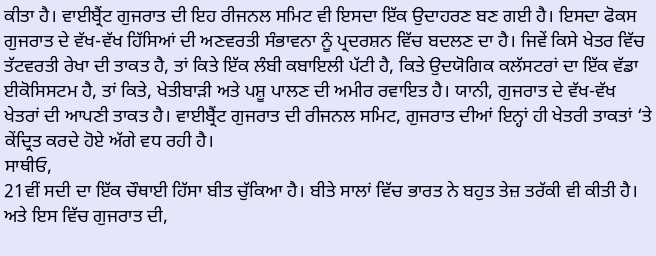ਕੀਤਾ ਹੈ। ਵਾਈਬ੍ਰੈਂਟ ਗੁਜਰਾਤ ਦੀ ਇਹ ਰੀਜਨਲ ਸਮਿਟ ਵੀ ਇਸਦਾ ਇੱਕ ਉਦਾਹਰਣ ਬਣ ਗਈ ਹੈ। ਇਸਦਾ ਫੋਕਸ ਗੁਜਰਾਤ ਦੇ ਵੱਖ-ਵੱਖ ਹਿੱਸਿਆਂ ਦੀ ਅਣਵਰਤੀ ਸੰਭਾਵਨਾ ਨੂੰ ਪ੍ਰਦਰਸ਼ਨ ਵਿੱਚ ਬਦਲਣ ਦਾ ਹੈ। ਜਿਵੇਂ ਕਿਸੇ ਖੇਤਰ ਵਿੱਚ ਤੱਟਵਰਤੀ ਰੇਖਾ ਦੀ ਤਾਕਤ ਹੈ, ਤਾਂ ਕਿਤੇ ਇੱਕ ਲੰਬੀ ਕਬਾਇਲੀ ਪੱਟੀ ਹੈ, ਕਿਤੇ ਉਦਯੋਗਿਕ ਕਲੱਸਟਰਾਂ ਦਾ ਇੱਕ ਵੱਡਾ ਈਕੋਸਿਸਟਮ ਹੈ, ਤਾਂ ਕਿਤੇ, ਖੇਤੀਬਾੜੀ ਅਤੇ ਪਸ਼ੂ ਪਾਲਣ ਦੀ ਅਮੀਰ ਰਵਾਇਤ ਹੈ। ਯਾਨੀ, ਗੁਜਰਾਤ ਦੇ ਵੱਖ-ਵੱਖ ਖੇਤਰਾਂ ਦੀ ਆਪਣੀ ਤਾਕਤ ਹੈ। ਵਾਈਬ੍ਰੈਂਟ ਗੁਜਰਾਤ ਦੀ ਰੀਜਨਲ ਸਮਿਟ, ਗੁਜਰਾਤ ਦੀਆਂ ਇਨ੍ਹਾਂ ਹੀ ਖੇਤਰੀ ਤਾਕਤਾਂ ‘ਤੇ ਕੇਂਦ੍ਰਿਤ ਕਰਦੇ ਹੋਏ ਅੱਗੇ ਵਧ ਰਹੀ ਹੈ।
ਸਾਥੀਓ,
21ਵੀਂ ਸਦੀ ਦਾ ਇੱਕ ਚੌਥਾਈ ਹਿੱਸਾ ਬੀਤ ਚੁੱਕਿਆ ਹੈ। ਬੀਤੇ ਸਾਲਾਂ ਵਿੱਚ ਭਾਰਤ ਨੇ ਬਹੁਤ ਤੇਜ਼ ਤਰੱਕੀ ਵੀ ਕੀਤੀ ਹੈ। ਅਤੇ ਇਸ ਵਿੱਚ ਗੁਜਰਾਤ ਦੀ,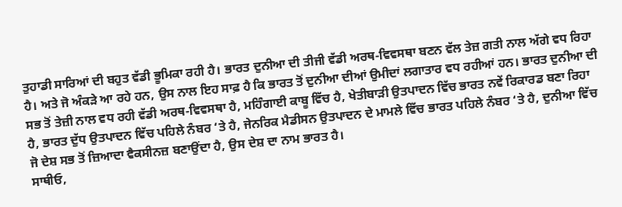ਤੁਹਾਡੀ ਸਾਰਿਆਂ ਦੀ ਬਹੁਤ ਵੱਡੀ ਭੂਮਿਕਾ ਰਹੀ ਹੈ। ਭਾਰਤ ਦੁਨੀਆ ਦੀ ਤੀਜੀ ਵੱਡੀ ਅਰਥ-ਵਿਵਸਥਾ ਬਣਨ ਵੱਲ ਤੇਜ਼ ਗਤੀ ਨਾਲ ਅੱਗੇ ਵਧ ਰਿਹਾ ਹੈ। ਅਤੇ ਜੋ ਅੰਕੜੇ ਆ ਰਹੇ ਹਨ, ਉਸ ਨਾਲ ਇਹ ਸਾਫ਼ ਹੈ ਕਿ ਭਾਰਤ ਤੋਂ ਦੁਨੀਆ ਦੀਆਂ ਉਮੀਦਾਂ ਲਗਾਤਾਰ ਵਧ ਰਹੀਆਂ ਹਨ। ਭਾਰਤ ਦੁਨੀਆ ਦੀ ਸਭ ਤੋਂ ਤੇਜ਼ੀ ਨਾਲ ਵਧ ਰਹੀ ਵੱਡੀ ਅਰਥ-ਵਿਵਸਥਾ ਹੈ, ਮਹਿੰਗਾਈ ਕਾਬੂ ਵਿੱਚ ਹੈ, ਖੇਤੀਬਾੜੀ ਉਤਪਾਦਨ ਵਿੱਚ ਭਾਰਤ ਨਵੇਂ ਰਿਕਾਰਡ ਬਣਾ ਰਿਹਾ ਹੈ, ਭਾਰਤ ਦੁੱਧ ਉਤਪਾਦਨ ਵਿੱਚ ਪਹਿਲੇ ਨੰਬਰ ‘ਤੇ ਹੈ, ਜੇਨਰਿਕ ਮੈਡੀਸਨ ਉਤਪਾਦਨ ਦੇ ਮਾਮਲੇ ਵਿੱਚ ਭਾਰਤ ਪਹਿਲੇ ਨੰਬਰ ‘ਤੇ ਹੈ, ਦੁਨੀਆ ਵਿੱਚ ਜੋ ਦੇਸ਼ ਸਭ ਤੋਂ ਜ਼ਿਆਦਾ ਵੈਕਸੀਨਜ਼ ਬਣਾਉਂਦਾ ਹੈ, ਉਸ ਦੇਸ਼ ਦਾ ਨਾਮ ਭਾਰਤ ਹੈ।
ਸਾਥੀਓ,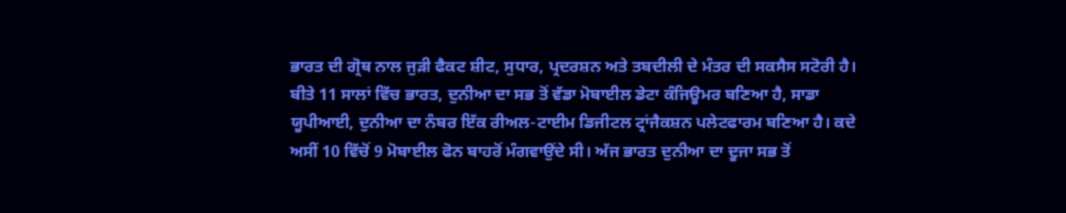ਭਾਰਤ ਦੀ ਗ੍ਰੋਥ ਨਾਲ ਜੁੜੀ ਫੈਕਟ ਸ਼ੀਟ, ਸੁਧਾਰ, ਪ੍ਰਦਰਸ਼ਨ ਅਤੇ ਤਬਦੀਲੀ ਦੇ ਮੰਤਰ ਦੀ ਸਕਸੈਸ ਸਟੋਰੀ ਹੈ। ਬੀਤੇ 11 ਸਾਲਾਂ ਵਿੱਚ ਭਾਰਤ, ਦੁਨੀਆ ਦਾ ਸਭ ਤੋਂ ਵੱਡਾ ਮੋਬਾਈਲ ਡੇਟਾ ਕੰਜਿਊਮਰ ਬਣਿਆ ਹੈ, ਸਾਡਾ ਯੂਪੀਆਈ, ਦੁਨੀਆ ਦਾ ਨੰਬਰ ਇੱਕ ਰੀਅਲ-ਟਾਈਮ ਡਿਜੀਟਲ ਟ੍ਰਾਂਜੈਕਸ਼ਨ ਪਲੇਟਫਾਰਮ ਬਣਿਆ ਹੈ। ਕਦੇ ਅਸੀਂ 10 ਵਿੱਚੋਂ 9 ਮੋਬਾਈਲ ਫੋਨ ਬਾਹਰੋਂ ਮੰਗਵਾਉਂਦੇ ਸੀ। ਅੱਜ ਭਾਰਤ ਦੁਨੀਆ ਦਾ ਦੂਜਾ ਸਭ ਤੋਂ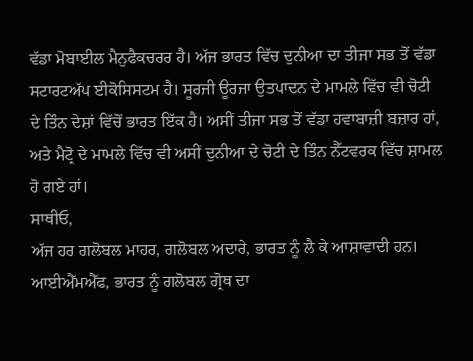ਵੱਡਾ ਮੋਬਾਈਲ ਮੈਨੁਫੈਕਚਰਰ ਹੈ। ਅੱਜ ਭਾਰਤ ਵਿੱਚ ਦੁਨੀਆ ਦਾ ਤੀਜਾ ਸਭ ਤੋਂ ਵੱਡਾ ਸਟਾਰਟਅੱਪ ਈਕੋਸਿਸਟਮ ਹੈ। ਸੂਰਜੀ ਊਰਜਾ ਉਤਪਾਦਨ ਦੇ ਮਾਮਲੇ ਵਿੱਚ ਵੀ ਚੋਟੀ ਦੇ ਤਿੰਨ ਦੇਸ਼ਾਂ ਵਿੱਚੋਂ ਭਾਰਤ ਇੱਕ ਹੈ। ਅਸੀਂ ਤੀਜਾ ਸਭ ਤੋਂ ਵੱਡਾ ਹਵਾਬਾਜ਼ੀ ਬਜ਼ਾਰ ਹਾਂ, ਅਤੇ ਮੈਟ੍ਰੋ ਦੇ ਮਾਮਲੇ ਵਿੱਚ ਵੀ ਅਸੀਂ ਦੁਨੀਆ ਦੇ ਚੋਟੀ ਦੇ ਤਿੰਨ ਨੈੱਟਵਰਕ ਵਿੱਚ ਸ਼ਾਮਲ ਹੋ ਗਏ ਹਾਂ।
ਸਾਥੀਓ,
ਅੱਜ ਹਰ ਗਲੋਬਲ ਮਾਹਰ, ਗਲੋਬਲ ਅਦਾਰੇ, ਭਾਰਤ ਨੂੰ ਲੈ ਕੇ ਆਸ਼ਾਵਾਦੀ ਹਨ। ਆਈਐੱਮਐੱਫ, ਭਾਰਤ ਨੂੰ ਗਲੋਬਲ ਗ੍ਰੋਥ ਦਾ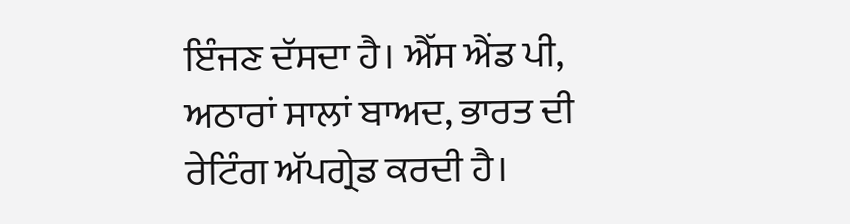ਇੰਜਣ ਦੱਸਦਾ ਹੈ। ਐੱਸ ਐਂਡ ਪੀ, ਅਠਾਰਾਂ ਸਾਲਾਂ ਬਾਅਦ, ਭਾਰਤ ਦੀ ਰੇਟਿੰਗ ਅੱਪਗ੍ਰੇਡ ਕਰਦੀ ਹੈ।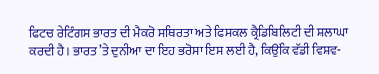ਫਿਟਚ ਰੇਟਿੰਗਸ ਭਾਰਤ ਦੀ ਮੈਕਰੋ ਸਥਿਰਤਾ ਅਤੇ ਫਿਸਕਲ ਕ੍ਰੈਡਿਬਿਲਿਟੀ ਦੀ ਸ਼ਲਾਘਾ ਕਰਦੀ ਹੈ। ਭਾਰਤ ’ਤੇ ਦੁਨੀਆ ਦਾ ਇਹ ਭਰੋਸਾ ਇਸ ਲਈ ਹੈ, ਕਿਉਂਕਿ ਵੱਡੀ ਵਿਸ਼ਵ-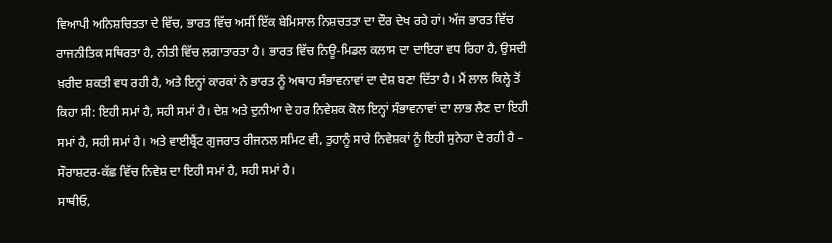ਵਿਆਪੀ ਅਨਿਸ਼ਚਿਤਤਾ ਦੇ ਵਿੱਚ, ਭਾਰਤ ਵਿੱਚ ਅਸੀਂ ਇੱਕ ਬੇਮਿਸਾਲ ਨਿਸ਼ਚਤਤਾ ਦਾ ਦੌਰ ਦੇਖ ਰਹੇ ਹਾਂ। ਅੱਜ ਭਾਰਤ ਵਿੱਚ ਰਾਜਨੀਤਿਕ ਸਥਿਰਤਾ ਹੈ, ਨੀਤੀ ਵਿੱਚ ਲਗਾਤਾਰਤਾ ਹੈ। ਭਾਰਤ ਵਿੱਚ ਨਿਊ-ਮਿਡਲ ਕਲਾਸ ਦਾ ਦਾਇਰਾ ਵਧ ਰਿਹਾ ਹੈ, ਉਸਦੀ ਖ਼ਰੀਦ ਸ਼ਕਤੀ ਵਧ ਰਹੀ ਹੈ, ਅਤੇ ਇਨ੍ਹਾਂ ਕਾਰਕਾਂ ਨੇ ਭਾਰਤ ਨੂੰ ਅਥਾਹ ਸੰਭਾਵਨਾਵਾਂ ਦਾ ਦੇਸ਼ ਬਣਾ ਦਿੱਤਾ ਹੈ। ਮੈਂ ਲਾਲ ਕਿਲ੍ਹੇ ਤੋਂ ਕਿਹਾ ਸੀ: ਇਹੀ ਸਮਾਂ ਹੈ, ਸਹੀ ਸਮਾਂ ਹੈ। ਦੇਸ਼ ਅਤੇ ਦੁਨੀਆ ਦੇ ਹਰ ਨਿਵੇਸ਼ਕ ਕੋਲ ਇਨ੍ਹਾਂ ਸੰਭਾਵਨਾਵਾਂ ਦਾ ਲਾਭ ਲੈਣ ਦਾ ਇਹੀ ਸਮਾਂ ਹੈ, ਸਹੀ ਸਮਾਂ ਹੈ। ਅਤੇ ਵਾਈਬ੍ਰੈਂਟ ਗੁਜਰਾਤ ਰੀਜਨਲ ਸਮਿਟ ਵੀ, ਤੁਹਾਨੂੰ ਸਾਰੇ ਨਿਵੇਸ਼ਕਾਂ ਨੂੰ ਇਹੀ ਸੁਨੇਹਾ ਦੇ ਰਹੀ ਹੈ – ਸੌਰਾਸ਼ਟਰ-ਕੱਛ ਵਿੱਚ ਨਿਵੇਸ਼ ਦਾ ਇਹੀ ਸਮਾਂ ਹੈ, ਸਹੀ ਸਮਾਂ ਹੈ।
ਸਾਥੀਓ,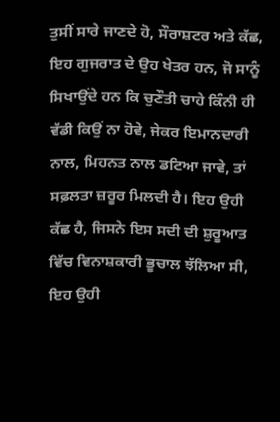ਤੁਸੀਂ ਸਾਰੇ ਜਾਣਦੇ ਹੋ, ਸੌਰਾਸ਼ਟਰ ਅਤੇ ਕੱਛ, ਇਹ ਗੁਜਰਾਤ ਦੇ ਉਹ ਖੇਤਰ ਹਨ, ਜੋ ਸਾਨੂੰ ਸਿਖਾਉਂਦੇ ਹਨ ਕਿ ਚੁਣੌਤੀ ਚਾਹੇ ਕਿੰਨੀ ਹੀ ਵੱਡੀ ਕਿਉਂ ਨਾ ਹੋਵੇ, ਜੇਕਰ ਇਮਾਨਦਾਰੀ ਨਾਲ, ਮਿਹਨਤ ਨਾਲ ਡਟਿਆ ਜਾਵੇ, ਤਾਂ ਸਫ਼ਲਤਾ ਜ਼ਰੂਰ ਮਿਲਦੀ ਹੈ। ਇਹ ਉਹੀ ਕੱਛ ਹੈ, ਜਿਸਨੇ ਇਸ ਸਦੀ ਦੀ ਸ਼ੁਰੂਆਤ ਵਿੱਚ ਵਿਨਾਸ਼ਕਾਰੀ ਭੂਚਾਲ ਝੱਲਿਆ ਸੀ, ਇਹ ਉਹੀ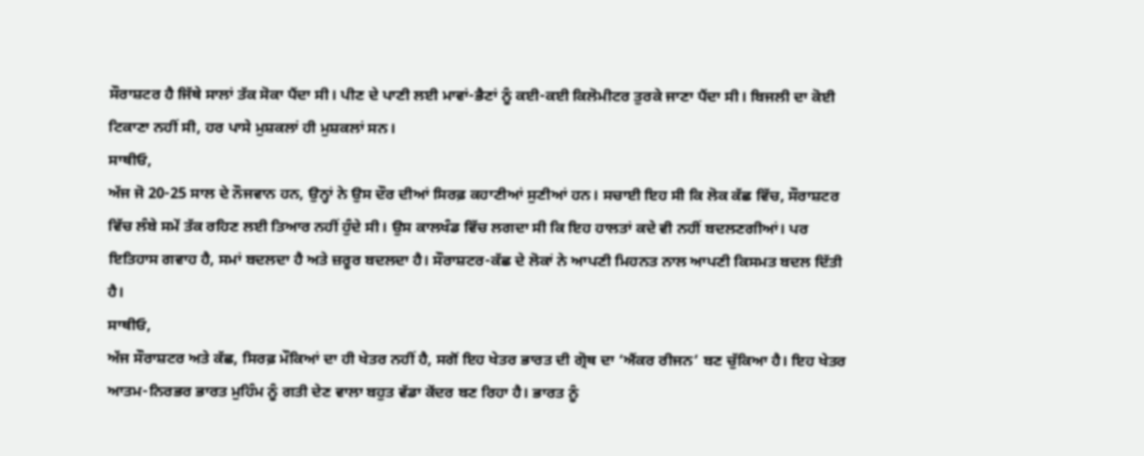ਸੌਰਾਸ਼ਟਰ ਹੈ ਜਿੱਥੇ ਸਾਲਾਂ ਤੱਕ ਸੋਕਾ ਪੈਂਦਾ ਸੀ। ਪੀਣ ਦੇ ਪਾਣੀ ਲਈ ਮਾਵਾਂ-ਭੈਣਾਂ ਨੂੰ ਕਈ-ਕਈ ਕਿਲੋਮੀਟਰ ਤੁਰਕੇ ਜਾਣਾ ਪੈਂਦਾ ਸੀ। ਬਿਜਲੀ ਦਾ ਕੋਈ ਟਿਕਾਣਾ ਨਹੀਂ ਸੀ, ਹਰ ਪਾਸੇ ਮੁਸ਼ਕਲਾਂ ਹੀ ਮੁਸ਼ਕਲਾਂ ਸਨ।
ਸਾਥੀਓ,
ਅੱਜ ਜੋ 20-25 ਸਾਲ ਦੇ ਨੌਜਵਾਨ ਹਨ, ਉਨ੍ਹਾਂ ਨੇ ਉਸ ਦੌਰ ਦੀਆਂ ਸਿਰਫ਼ ਕਹਾਣੀਆਂ ਸੁਣੀਆਂ ਹਨ। ਸਚਾਈ ਇਹ ਸੀ ਕਿ ਲੋਕ ਕੱਛ ਵਿੱਚ, ਸੌਰਾਸ਼ਟਰ ਵਿੱਚ ਲੰਬੇ ਸਮੇਂ ਤੱਕ ਰਹਿਣ ਲਈ ਤਿਆਰ ਨਹੀਂ ਹੁੰਦੇ ਸੀ। ਉਸ ਕਾਲਖੰਡ ਵਿੱਚ ਲਗਦਾ ਸੀ ਕਿ ਇਹ ਹਾਲਤਾਂ ਕਦੇ ਵੀ ਨਹੀਂ ਬਦਲਣਗੀਆਂ। ਪਰ ਇਤਿਹਾਸ ਗਵਾਹ ਹੈ, ਸਮਾਂ ਬਦਲਦਾ ਹੈ ਅਤੇ ਜ਼ਰੂਰ ਬਦਲਦਾ ਹੈ। ਸੌਰਾਸ਼ਟਰ-ਕੱਛ ਦੇ ਲੋਕਾਂ ਨੇ ਆਪਣੀ ਮਿਹਨਤ ਨਾਲ ਆਪਣੀ ਕਿਸਮਤ ਬਦਲ ਦਿੱਤੀ ਹੈ।
ਸਾਥੀਓ,
ਅੱਜ ਸੌਰਾਸ਼ਟਰ ਅਤੇ ਕੱਛ, ਸਿਰਫ਼ ਮੌਕਿਆਂ ਦਾ ਹੀ ਖੇਤਰ ਨਹੀਂ ਹੈ, ਸਗੋਂ ਇਹ ਖੇਤਰ ਭਾਰਤ ਦੀ ਗ੍ਰੋਥ ਦਾ ‘ਐਂਕਰ ਰੀਜਨ’ ਬਣ ਚੁੱਕਿਆ ਹੈ। ਇਹ ਖੇਤਰ ਆਤਮ-ਨਿਰਭਰ ਭਾਰਤ ਮੁਹਿੰਮ ਨੂੰ ਗਤੀ ਦੇਣ ਵਾਲਾ ਬਹੁਤ ਵੱਡਾ ਕੇਂਦਰ ਬਣ ਰਿਹਾ ਹੈ। ਭਾਰਤ ਨੂੰ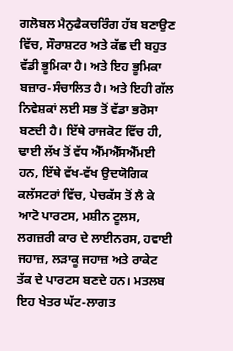ਗਲੋਬਲ ਮੈਨੁਫੈਕਚਰਿੰਗ ਹੱਬ ਬਣਾਉਣ ਵਿੱਚ, ਸੌਰਾਸ਼ਟਰ ਅਤੇ ਕੱਛ ਦੀ ਬਹੁਤ ਵੱਡੀ ਭੂਮਿਕਾ ਹੈ। ਅਤੇ ਇਹ ਭੂਮਿਕਾ ਬਜ਼ਾਰ-ਸੰਚਾਲਿਤ ਹੈ। ਅਤੇ ਇਹੀ ਗੱਲ ਨਿਵੇਸ਼ਕਾਂ ਲਈ ਸਭ ਤੋਂ ਵੱਡਾ ਭਰੋਸਾ ਬਣਦੀ ਹੈ। ਇੱਥੇ ਰਾਜਕੋਟ ਵਿੱਚ ਹੀ, ਢਾਈ ਲੱਖ ਤੋਂ ਵੱਧ ਐੱਮਐੱਸਐੱਮਈ ਹਨ, ਇੱਥੇ ਵੱਖ-ਵੱਖ ਉਦਯੋਗਿਕ ਕਲੱਸਟਰਾਂ ਵਿੱਚ, ਪੇਚਕੱਸ ਤੋਂ ਲੈ ਕੇ ਆਟੋ ਪਾਰਟਸ, ਮਸ਼ੀਨ ਟੂਲਸ, ਲਗਜ਼ਰੀ ਕਾਰ ਦੇ ਲਾਈਨਰਸ, ਹਵਾਈ ਜਹਾਜ਼, ਲੜਾਕੂ ਜਹਾਜ਼ ਅਤੇ ਰਾਕੇਟ ਤੱਕ ਦੇ ਪਾਰਟਸ ਬਣਦੇ ਹਨ। ਮਤਲਬ ਇਹ ਖੇਤਰ ਘੱਟ-ਲਾਗਤ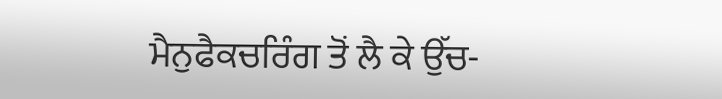ਮੈਨੁਫੈਕਚਰਿੰਗ ਤੋਂ ਲੈ ਕੇ ਉੱਚ-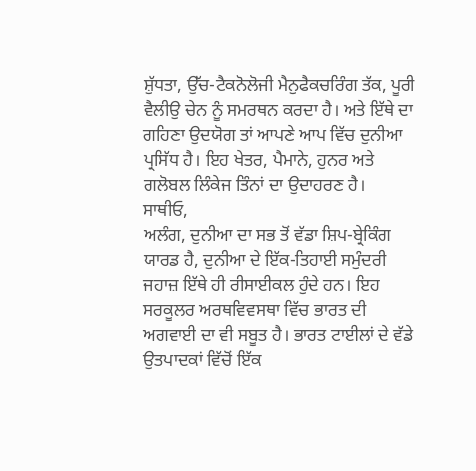ਸ਼ੁੱਧਤਾ, ਉੱਚ-ਟੈਕਨੋਲੋਜੀ ਮੈਨੁਫੈਕਚਰਿੰਗ ਤੱਕ, ਪੂਰੀ ਵੈਲੀਉ ਚੇਨ ਨੂੰ ਸਮਰਥਨ ਕਰਦਾ ਹੈ। ਅਤੇ ਇੱਥੇ ਦਾ ਗਹਿਣਾ ਉਦਯੋਗ ਤਾਂ ਆਪਣੇ ਆਪ ਵਿੱਚ ਦੁਨੀਆ ਪ੍ਰਸਿੱਧ ਹੈ। ਇਹ ਖੇਤਰ, ਪੈਮਾਨੇ, ਹੁਨਰ ਅਤੇ ਗਲੋਬਲ ਲਿੰਕੇਜ ਤਿੰਨਾਂ ਦਾ ਉਦਾਹਰਣ ਹੈ।
ਸਾਥੀਓ,
ਅਲੰਗ, ਦੁਨੀਆ ਦਾ ਸਭ ਤੋਂ ਵੱਡਾ ਸ਼ਿਪ-ਬ੍ਰੇਕਿੰਗ ਯਾਰਡ ਹੈ, ਦੁਨੀਆ ਦੇ ਇੱਕ-ਤਿਹਾਈ ਸਮੁੰਦਰੀ ਜਹਾਜ਼ ਇੱਥੇ ਹੀ ਰੀਸਾਈਕਲ ਹੁੰਦੇ ਹਨ। ਇਹ ਸਰਕੂਲਰ ਅਰਥਵਿਵਸਥਾ ਵਿੱਚ ਭਾਰਤ ਦੀ ਅਗਵਾਈ ਦਾ ਵੀ ਸਬੂਤ ਹੈ। ਭਾਰਤ ਟਾਈਲਾਂ ਦੇ ਵੱਡੇ ਉਤਪਾਦਕਾਂ ਵਿੱਚੋਂ ਇੱਕ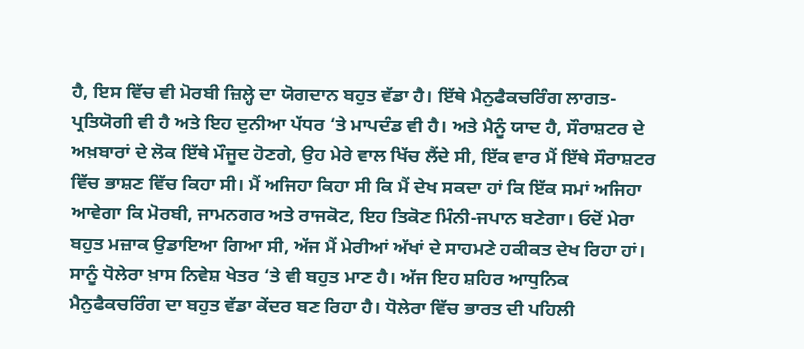ਹੈ, ਇਸ ਵਿੱਚ ਵੀ ਮੋਰਬੀ ਜ਼ਿਲ੍ਹੇ ਦਾ ਯੋਗਦਾਨ ਬਹੁਤ ਵੱਡਾ ਹੈ। ਇੱਥੇ ਮੈਨੁਫੈਕਚਰਿੰਗ ਲਾਗਤ-ਪ੍ਰਤਿਯੋਗੀ ਵੀ ਹੈ ਅਤੇ ਇਹ ਦੁਨੀਆ ਪੱਧਰ ‘ਤੇ ਮਾਪਦੰਡ ਵੀ ਹੈ। ਅਤੇ ਮੈਨੂੰ ਯਾਦ ਹੈ, ਸੌਰਾਸ਼ਟਰ ਦੇ ਅਖ਼ਬਾਰਾਂ ਦੇ ਲੋਕ ਇੱਥੇ ਮੌਜੂਦ ਹੋਣਗੇ, ਉਹ ਮੇਰੇ ਵਾਲ ਖਿੱਚ ਲੈਂਦੇ ਸੀ, ਇੱਕ ਵਾਰ ਮੈਂ ਇੱਥੇ ਸੌਰਾਸ਼ਟਰ ਵਿੱਚ ਭਾਸ਼ਣ ਵਿੱਚ ਕਿਹਾ ਸੀ। ਮੈਂ ਅਜਿਹਾ ਕਿਹਾ ਸੀ ਕਿ ਮੈਂ ਦੇਖ ਸਕਦਾ ਹਾਂ ਕਿ ਇੱਕ ਸਮਾਂ ਅਜਿਹਾ ਆਵੇਗਾ ਕਿ ਮੋਰਬੀ, ਜਾਮਨਗਰ ਅਤੇ ਰਾਜਕੋਟ, ਇਹ ਤਿਕੋਣ ਮਿੰਨੀ-ਜਪਾਨ ਬਣੇਗਾ। ਓਦੋਂ ਮੇਰਾ ਬਹੁਤ ਮਜ਼ਾਕ ਉਡਾਇਆ ਗਿਆ ਸੀ, ਅੱਜ ਮੈਂ ਮੇਰੀਆਂ ਅੱਖਾਂ ਦੇ ਸਾਹਮਣੇ ਹਕੀਕਤ ਦੇਖ ਰਿਹਾ ਹਾਂ। ਸਾਨੂੰ ਧੋਲੇਰਾ ਖ਼ਾਸ ਨਿਵੇਸ਼ ਖੇਤਰ ‘ਤੇ ਵੀ ਬਹੁਤ ਮਾਣ ਹੈ। ਅੱਜ ਇਹ ਸ਼ਹਿਰ ਆਧੁਨਿਕ ਮੈਨੁਫੈਕਚਰਿੰਗ ਦਾ ਬਹੁਤ ਵੱਡਾ ਕੇਂਦਰ ਬਣ ਰਿਹਾ ਹੈ। ਧੋਲੇਰਾ ਵਿੱਚ ਭਾਰਤ ਦੀ ਪਹਿਲੀ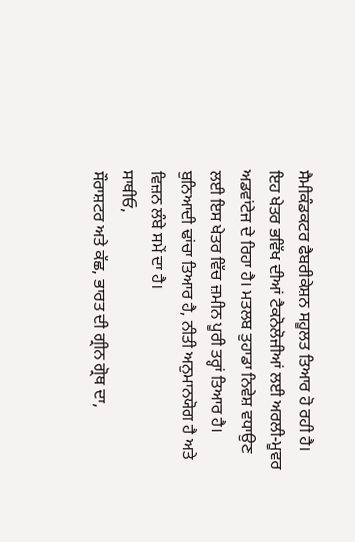ਸੈਮੀਕੰਡਕਟਰ ਫੈਬਰੀਕੇਸ਼ਨ ਸਹੂਲਤ ਤਿਆਰ ਹੋ ਰਹੀ ਹੈ। ਇਹ ਖੇਤਰ ਭਵਿੱਖ ਦੀਆਂ ਟੈਕਨੋਲੋਜੀਆਂ ਲਈ ਅਰਲੀ-ਮੂਵਰ ਅਡਵਾਂਟੇਜ ਦੇ ਰਿਹਾ ਹੈ। ਮਤਲਬ ਤੁਹਾਡਾ ਨਿਵੇਸ਼ ਵਧਾਉਣ ਲਈ ਇਸ ਖੇਤਰ ਵਿੱਚ ਜ਼ਮੀਨ ਪੂਰੀ ਤਰ੍ਹਾਂ ਤਿਆਰ ਹੈ। ਬੁਨਿਆਦੀ ਢਾਂਚਾ ਤਿਆਰ ਹੈ, ਨੀਤੀ ਅਨੁਮਾਨਯੋਗ ਹੈ ਅਤੇ ਵਿਜ਼ਨ ਲੰਬੇ ਸਮੇਂ ਦਾ ਹੈ।
ਸਾਥੀਓ,
ਸੌਰਾਸ਼ਟਰ ਅਤੇ ਕੱਛ, ਭਾਰਤ ਦੀ ਗ੍ਰੀਨ ਗ੍ਰੋਥ ਦਾ,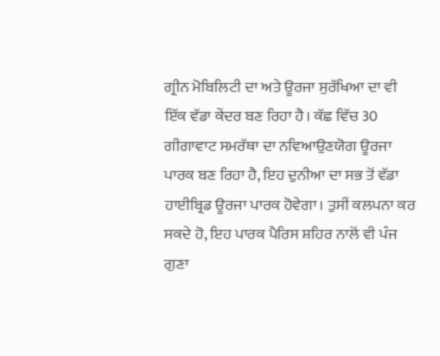ਗ੍ਰੀਨ ਮੋਬਿਲਿਟੀ ਦਾ ਅਤੇ ਊਰਜਾ ਸੁਰੱਖਿਆ ਦਾ ਵੀ ਇੱਕ ਵੱਡਾ ਕੇਂਦਰ ਬਣ ਰਿਹਾ ਹੈ। ਕੱਛ ਵਿੱਚ 30 ਗੀਗਾਵਾਟ ਸਮਰੱਥਾ ਦਾ ਨਵਿਆਉਣਯੋਗ ਊਰਜਾ ਪਾਰਕ ਬਣ ਰਿਹਾ ਹੈ, ਇਹ ਦੁਨੀਆ ਦਾ ਸਭ ਤੋਂ ਵੱਡਾ ਹਾਈਬ੍ਰਿਡ ਊਰਜਾ ਪਾਰਕ ਹੋਵੇਗਾ। ਤੁਸੀਂ ਕਲਪਨਾ ਕਰ ਸਕਦੇ ਹੋ, ਇਹ ਪਾਰਕ ਪੈਰਿਸ ਸ਼ਹਿਰ ਨਾਲੋਂ ਵੀ ਪੰਜ ਗੁਣਾ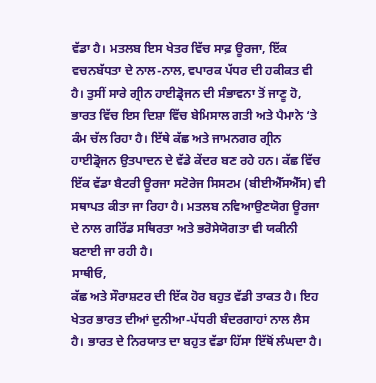ਵੱਡਾ ਹੈ। ਮਤਲਬ ਇਸ ਖੇਤਰ ਵਿੱਚ ਸਾਫ਼ ਊਰਜਾ, ਇੱਕ ਵਚਨਬੱਧਤਾ ਦੇ ਨਾਲ-ਨਾਲ, ਵਪਾਰਕ ਪੱਧਰ ਦੀ ਹਕੀਕਤ ਵੀ ਹੈ। ਤੁਸੀਂ ਸਾਰੇ ਗ੍ਰੀਨ ਹਾਈਡ੍ਰੋਜਨ ਦੀ ਸੰਭਾਵਨਾ ਤੋਂ ਜਾਣੂ ਹੋ, ਭਾਰਤ ਵਿੱਚ ਇਸ ਦਿਸ਼ਾ ਵਿੱਚ ਬੇਮਿਸਾਲ ਗਤੀ ਅਤੇ ਪੈਮਾਨੇ ‘ਤੇ ਕੰਮ ਚੱਲ ਰਿਹਾ ਹੈ। ਇੱਥੇ ਕੱਛ ਅਤੇ ਜਾਮਨਗਰ ਗ੍ਰੀਨ ਹਾਈਡ੍ਰੋਜਨ ਉਤਪਾਦਨ ਦੇ ਵੱਡੇ ਕੇਂਦਰ ਬਣ ਰਹੇ ਹਨ। ਕੱਛ ਵਿੱਚ ਇੱਕ ਵੱਡਾ ਬੈਟਰੀ ਊਰਜਾ ਸਟੋਰੇਜ ਸਿਸਟਮ (ਬੀਈਐੱਸਐੱਸ) ਵੀ ਸਥਾਪਤ ਕੀਤਾ ਜਾ ਰਿਹਾ ਹੈ। ਮਤਲਬ ਨਵਿਆਉਣਯੋਗ ਊਰਜਾ ਦੇ ਨਾਲ ਗਰਿੱਡ ਸਥਿਰਤਾ ਅਤੇ ਭਰੋਸੇਯੋਗਤਾ ਵੀ ਯਕੀਨੀ ਬਣਾਈ ਜਾ ਰਹੀ ਹੈ।
ਸਾਥੀਓ,
ਕੱਛ ਅਤੇ ਸੌਰਾਸ਼ਟਰ ਦੀ ਇੱਕ ਹੋਰ ਬਹੁਤ ਵੱਡੀ ਤਾਕਤ ਹੈ। ਇਹ ਖੇਤਰ ਭਾਰਤ ਦੀਆਂ ਦੁਨੀਆ-ਪੱਧਰੀ ਬੰਦਰਗਾਹਾਂ ਨਾਲ ਲੈਸ ਹੈ। ਭਾਰਤ ਦੇ ਨਿਰਯਾਤ ਦਾ ਬਹੁਤ ਵੱਡਾ ਹਿੱਸਾ ਇੱਥੋਂ ਲੰਘਦਾ ਹੈ।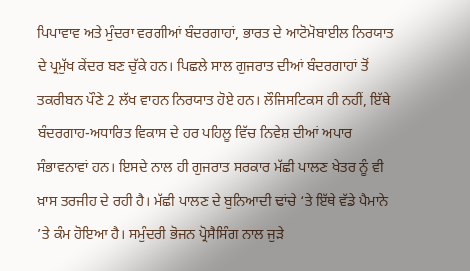ਪਿਪਾਵਾਵ ਅਤੇ ਮੁੰਦਰਾ ਵਰਗੀਆਂ ਬੰਦਰਗਾਹਾਂ, ਭਾਰਤ ਦੇ ਆਟੋਮੋਬਾਈਲ ਨਿਰਯਾਤ ਦੇ ਪ੍ਰਮੁੱਖ ਕੇਂਦਰ ਬਣ ਚੁੱਕੇ ਹਨ। ਪਿਛਲੇ ਸਾਲ ਗੁਜਰਾਤ ਦੀਆਂ ਬੰਦਰਗਾਹਾਂ ਤੋਂ ਤਕਰੀਬਨ ਪੌਣੇ 2 ਲੱਖ ਵਾਹਨ ਨਿਰਯਾਤ ਹੋਏ ਹਨ। ਲੌਜਿਸਟਿਕਸ ਹੀ ਨਹੀਂ, ਇੱਥੇ ਬੰਦਰਗਾਹ-ਅਧਾਰਿਤ ਵਿਕਾਸ ਦੇ ਹਰ ਪਹਿਲੂ ਵਿੱਚ ਨਿਵੇਸ਼ ਦੀਆਂ ਅਪਾਰ ਸੰਭਾਵਨਾਵਾਂ ਹਨ। ਇਸਦੇ ਨਾਲ ਹੀ ਗੁਜਰਾਤ ਸਰਕਾਰ ਮੱਛੀ ਪਾਲਣ ਖੇਤਰ ਨੂੰ ਵੀ ਖ਼ਾਸ ਤਰਜੀਹ ਦੇ ਰਹੀ ਹੈ। ਮੱਛੀ ਪਾਲਣ ਦੇ ਬੁਨਿਆਦੀ ਢਾਂਚੇ ‘ਤੇ ਇੱਥੇ ਵੱਡੇ ਪੈਮਾਨੇ ’ਤੇ ਕੰਮ ਹੋਇਆ ਹੈ। ਸਮੁੰਦਰੀ ਭੋਜਨ ਪ੍ਰੋਸੈਸਿੰਗ ਨਾਲ ਜੁੜੇ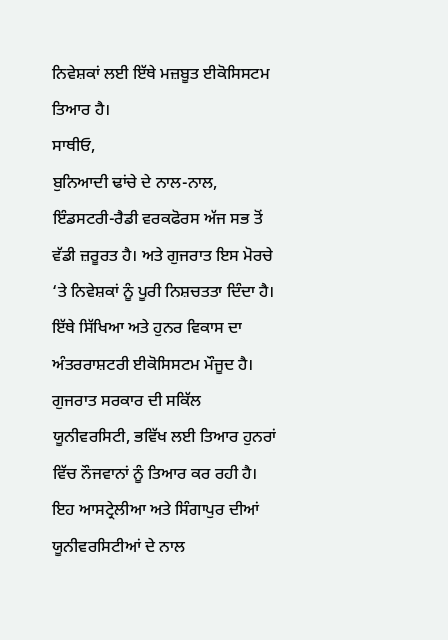ਨਿਵੇਸ਼ਕਾਂ ਲਈ ਇੱਥੇ ਮਜ਼ਬੂਤ ਈਕੋਸਿਸਟਮ ਤਿਆਰ ਹੈ।
ਸਾਥੀਓ,
ਬੁਨਿਆਦੀ ਢਾਂਚੇ ਦੇ ਨਾਲ-ਨਾਲ, ਇੰਡਸਟਰੀ-ਰੈਡੀ ਵਰਕਫੋਰਸ ਅੱਜ ਸਭ ਤੋਂ ਵੱਡੀ ਜ਼ਰੂਰਤ ਹੈ। ਅਤੇ ਗੁਜਰਾਤ ਇਸ ਮੋਰਚੇ ‘ਤੇ ਨਿਵੇਸ਼ਕਾਂ ਨੂੰ ਪੂਰੀ ਨਿਸ਼ਚਤਤਾ ਦਿੰਦਾ ਹੈ। ਇੱਥੇ ਸਿੱਖਿਆ ਅਤੇ ਹੁਨਰ ਵਿਕਾਸ ਦਾ ਅੰਤਰਰਾਸ਼ਟਰੀ ਈਕੋਸਿਸਟਮ ਮੌਜੂਦ ਹੈ। ਗੁਜਰਾਤ ਸਰਕਾਰ ਦੀ ਸਕਿੱਲ ਯੂਨੀਵਰਸਿਟੀ, ਭਵਿੱਖ ਲਈ ਤਿਆਰ ਹੁਨਰਾਂ ਵਿੱਚ ਨੌਜਵਾਨਾਂ ਨੂੰ ਤਿਆਰ ਕਰ ਰਹੀ ਹੈ। ਇਹ ਆਸਟ੍ਰੇਲੀਆ ਅਤੇ ਸਿੰਗਾਪੁਰ ਦੀਆਂ ਯੂਨੀਵਰਸਿਟੀਆਂ ਦੇ ਨਾਲ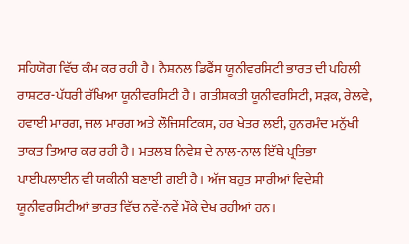ਸਹਿਯੋਗ ਵਿੱਚ ਕੰਮ ਕਰ ਰਹੀ ਹੈ। ਨੈਸ਼ਨਲ ਡਿਫੈਂਸ ਯੂਨੀਵਰਸਿਟੀ ਭਾਰਤ ਦੀ ਪਹਿਲੀ ਰਾਸ਼ਟਰ-ਪੱਧਰੀ ਰੱਖਿਆ ਯੂਨੀਵਰਸਿਟੀ ਹੈ। ਗਤੀਸ਼ਕਤੀ ਯੂਨੀਵਰਸਿਟੀ, ਸੜਕ, ਰੇਲਵੇ, ਹਵਾਈ ਮਾਰਗ, ਜਲ ਮਾਰਗ ਅਤੇ ਲੌਜਿਸਟਿਕਸ, ਹਰ ਖੇਤਰ ਲਈ, ਹੁਨਰਮੰਦ ਮਨੁੱਖੀ ਤਾਕਤ ਤਿਆਰ ਕਰ ਰਹੀ ਹੈ। ਮਤਲਬ ਨਿਵੇਸ਼ ਦੇ ਨਾਲ-ਨਾਲ ਇੱਥੇ ਪ੍ਰਤਿਭਾ ਪਾਈਪਲਾਈਨ ਵੀ ਯਕੀਨੀ ਬਣਾਈ ਗਈ ਹੈ। ਅੱਜ ਬਹੁਤ ਸਾਰੀਆਂ ਵਿਦੇਸ਼ੀ ਯੂਨੀਵਰਸਿਟੀਆਂ ਭਾਰਤ ਵਿੱਚ ਨਵੇਂ-ਨਵੇਂ ਮੌਕੇ ਦੇਖ ਰਹੀਆਂ ਹਨ।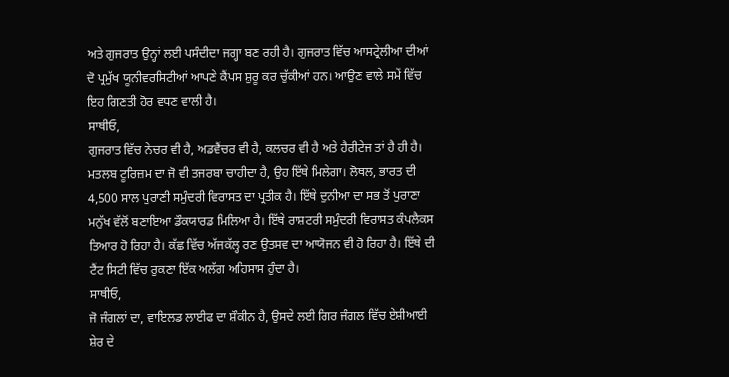ਅਤੇ ਗੁਜਰਾਤ ਉਨ੍ਹਾਂ ਲਈ ਪਸੰਦੀਦਾ ਜਗ੍ਹਾ ਬਣ ਰਹੀ ਹੈ। ਗੁਜਰਾਤ ਵਿੱਚ ਆਸਟ੍ਰੇਲੀਆ ਦੀਆਂ ਦੋ ਪ੍ਰਮੁੱਖ ਯੂਨੀਵਰਸਿਟੀਆਂ ਆਪਣੇ ਕੈਂਪਸ ਸ਼ੁਰੂ ਕਰ ਚੁੱਕੀਆਂ ਹਨ। ਆਉਣ ਵਾਲੇ ਸਮੇਂ ਵਿੱਚ ਇਹ ਗਿਣਤੀ ਹੋਰ ਵਧਣ ਵਾਲੀ ਹੈ।
ਸਾਥੀਓ,
ਗੁਜਰਾਤ ਵਿੱਚ ਨੇਚਰ ਵੀ ਹੈ, ਅਡਵੈਂਚਰ ਵੀ ਹੈ, ਕਲਚਰ ਵੀ ਹੈ ਅਤੇ ਹੈਰੀਟੇਜ ਤਾਂ ਹੈ ਹੀ ਹੈ। ਮਤਲਬ ਟੂਰਿਜ਼ਮ ਦਾ ਜੋ ਵੀ ਤਜਰਬਾ ਚਾਹੀਦਾ ਹੈ, ਉਹ ਇੱਥੇ ਮਿਲੇਗਾ। ਲੋਥਲ, ਭਾਰਤ ਦੀ 4,500 ਸਾਲ ਪੁਰਾਣੀ ਸਮੁੰਦਰੀ ਵਿਰਾਸਤ ਦਾ ਪ੍ਰਤੀਕ ਹੈ। ਇੱਥੇ ਦੁਨੀਆ ਦਾ ਸਭ ਤੋਂ ਪੁਰਾਣਾ ਮਨੁੱਖ ਵੱਲੋਂ ਬਣਾਇਆ ਡੌਕਯਾਰਡ ਮਿਲਿਆ ਹੈ। ਇੱਥੇ ਰਾਸ਼ਟਰੀ ਸਮੁੰਦਰੀ ਵਿਰਾਸਤ ਕੰਪਲੈਕਸ ਤਿਆਰ ਹੋ ਰਿਹਾ ਹੈ। ਕੱਛ ਵਿੱਚ ਅੱਜਕੱਲ੍ਹ ਰਣ ਉਤਸਵ ਦਾ ਆਯੋਜਨ ਵੀ ਹੋ ਰਿਹਾ ਹੈ। ਇੱਥੇ ਦੀ ਟੈਂਟ ਸਿਟੀ ਵਿੱਚ ਰੁਕਣਾ ਇੱਕ ਅਲੱਗ ਅਹਿਸਾਸ ਹੁੰਦਾ ਹੈ।
ਸਾਥੀਓ,
ਜੋ ਜੰਗਲਾਂ ਦਾ, ਵਾਇਲਡ ਲਾਈਫ ਦਾ ਸ਼ੌਕੀਨ ਹੈ, ਉਸਦੇ ਲਈ ਗਿਰ ਜੰਗਲ ਵਿੱਚ ਏਸ਼ੀਆਈ ਸ਼ੇਰ ਦੇ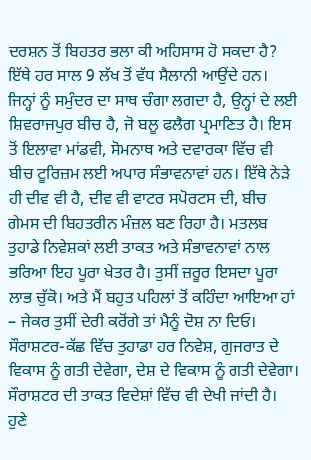ਦਰਸ਼ਨ ਤੋਂ ਬਿਹਤਰ ਭਲਾ ਕੀ ਅਹਿਸਾਸ ਹੋ ਸਕਦਾ ਹੈ? ਇੱਥੇ ਹਰ ਸਾਲ 9 ਲੱਖ ਤੋਂ ਵੱਧ ਸੈਲਾਨੀ ਆਉਂਦੇ ਹਨ। ਜਿਨ੍ਹਾਂ ਨੂੰ ਸਮੁੰਦਰ ਦਾ ਸਾਥ ਚੰਗਾ ਲਗਦਾ ਹੈ, ਉਨ੍ਹਾਂ ਦੇ ਲਈ ਸ਼ਿਵਰਾਜਪੁਰ ਬੀਚ ਹੈ, ਜੋ ਬਲੂ ਫਲੈਗ ਪ੍ਰਮਾਣਿਤ ਹੈ। ਇਸ ਤੋਂ ਇਲਾਵਾ ਮਾਂਡਵੀ, ਸੋਮਨਾਥ ਅਤੇ ਦਵਾਰਕਾ ਵਿੱਚ ਵੀ ਬੀਚ ਟੂਰਿਜ਼ਮ ਲਈ ਅਪਾਰ ਸੰਭਾਵਨਾਵਾਂ ਹਨ। ਇੱਥੇ ਨੇੜੇ ਹੀ ਦੀਵ ਵੀ ਹੈ, ਦੀਵ ਵੀ ਵਾਟਰ ਸਪੋਰਟਸ ਦੀ, ਬੀਚ ਗੇਮਸ ਦੀ ਬਿਹਤਰੀਨ ਮੰਜ਼ਲ ਬਣ ਰਿਹਾ ਹੈ। ਮਤਲਬ ਤੁਹਾਡੇ ਨਿਵੇਸ਼ਕਾਂ ਲਈ ਤਾਕਤ ਅਤੇ ਸੰਭਾਵਨਾਵਾਂ ਨਾਲ ਭਰਿਆ ਇਹ ਪੂਰਾ ਖੇਤਰ ਹੈ। ਤੁਸੀਂ ਜ਼ਰੂਰ ਇਸਦਾ ਪੂਰਾ ਲਾਭ ਚੁੱਕੋ। ਅਤੇ ਮੈਂ ਬਹੁਤ ਪਹਿਲਾਂ ਤੋਂ ਕਹਿੰਦਾ ਆਇਆ ਹਾਂ – ਜੇਕਰ ਤੁਸੀਂ ਦੇਰੀ ਕਰੋਂਗੇ ਤਾਂ ਮੈਨੂੰ ਦੋਸ਼ ਨਾ ਦਿਓ। ਸੌਰਾਸ਼ਟਰ-ਕੱਛ ਵਿੱਚ ਤੁਹਾਡਾ ਹਰ ਨਿਵੇਸ਼, ਗੁਜਰਾਤ ਦੇ ਵਿਕਾਸ ਨੂੰ ਗਤੀ ਦੇਵੇਗਾ, ਦੇਸ਼ ਦੇ ਵਿਕਾਸ ਨੂੰ ਗਤੀ ਦੇਵੇਗਾ।
ਸੌਰਾਸ਼ਟਰ ਦੀ ਤਾਕਤ ਵਿਦੇਸ਼ਾਂ ਵਿੱਚ ਵੀ ਦੇਖੀ ਜਾਂਦੀ ਹੈ। ਹੁਣੇ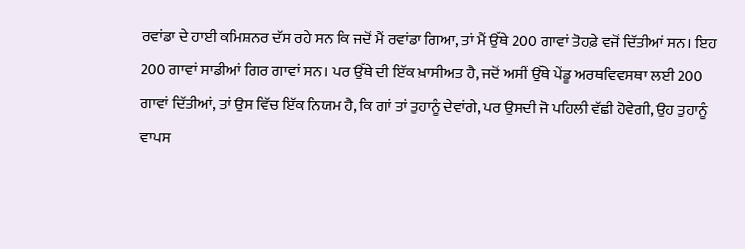ਰਵਾਂਡਾ ਦੇ ਹਾਈ ਕਮਿਸ਼ਨਰ ਦੱਸ ਰਹੇ ਸਨ ਕਿ ਜਦੋਂ ਮੈਂ ਰਵਾਂਡਾ ਗਿਆ, ਤਾਂ ਮੈਂ ਉੱਥੇ 200 ਗਾਵਾਂ ਤੋਹਫ਼ੇ ਵਜੋਂ ਦਿੱਤੀਆਂ ਸਨ। ਇਹ 200 ਗਾਵਾਂ ਸਾਡੀਆਂ ਗਿਰ ਗਾਵਾਂ ਸਨ। ਪਰ ਉੱਥੇ ਦੀ ਇੱਕ ਖ਼ਾਸੀਅਤ ਹੈ, ਜਦੋਂ ਅਸੀਂ ਉੱਥੇ ਪੇਂਡੂ ਅਰਥਵਿਵਸਥਾ ਲਈ 200 ਗਾਵਾਂ ਦਿੱਤੀਆਂ, ਤਾਂ ਉਸ ਵਿੱਚ ਇੱਕ ਨਿਯਮ ਹੈ, ਕਿ ਗਾਂ ਤਾਂ ਤੁਹਾਨੂੰ ਦੇਵਾਂਗੇ, ਪਰ ਉਸਦੀ ਜੋ ਪਹਿਲੀ ਵੱਛੀ ਹੋਵੇਗੀ, ਉਹ ਤੁਹਾਨੂੰ ਵਾਪਸ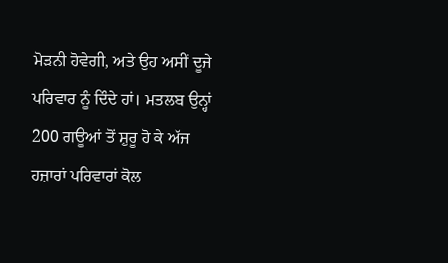ਮੋੜਨੀ ਹੋਵੇਗੀ, ਅਤੇ ਉਹ ਅਸੀਂ ਦੂਜੇ ਪਰਿਵਾਰ ਨੂੰ ਦਿੰਦੇ ਹਾਂ। ਮਤਲਬ ਉਨ੍ਹਾਂ 200 ਗਊਆਂ ਤੋਂ ਸ਼ੁਰੂ ਹੋ ਕੇ ਅੱਜ ਹਜ਼ਾਰਾਂ ਪਰਿਵਾਰਾਂ ਕੋਲ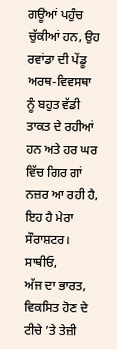ਗਊਆਂ ਪਹੁੰਚ ਚੁੱਕੀਆਂ ਹਨ, ਉਹ ਰਵਾਂਡਾ ਦੀ ਪੇਂਡੂ ਅਰਥ-ਵਿਵਸਥਾ ਨੂੰ ਬਹੁਤ ਵੱਡੀ ਤਾਕਤ ਦੇ ਰਹੀਆਂ ਹਨ ਅਤੇ ਹਰ ਘਰ ਵਿੱਚ ਗਿਰ ਗਾਂ ਨਜ਼ਰ ਆ ਰਹੀ ਹੈ, ਇਹ ਹੈ ਮੇਰਾ ਸੌਰਾਸ਼ਟਰ।
ਸਾਥੀਓ,
ਅੱਜ ਦਾ ਭਾਰਤ, ਵਿਕਸਿਤ ਹੋਣ ਦੇ ਟੀਚੇ ’ਤੇ ਤੇਜ਼ੀ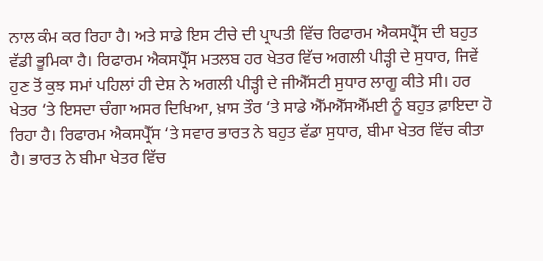ਨਾਲ ਕੰਮ ਕਰ ਰਿਹਾ ਹੈ। ਅਤੇ ਸਾਡੇ ਇਸ ਟੀਚੇ ਦੀ ਪ੍ਰਾਪਤੀ ਵਿੱਚ ਰਿਫਾਰਮ ਐਕਸਪ੍ਰੈੱਸ ਦੀ ਬਹੁਤ ਵੱਡੀ ਭੂਮਿਕਾ ਹੈ। ਰਿਫਾਰਮ ਐਕਸਪ੍ਰੈੱਸ ਮਤਲਬ ਹਰ ਖੇਤਰ ਵਿੱਚ ਅਗਲੀ ਪੀੜ੍ਹੀ ਦੇ ਸੁਧਾਰ, ਜਿਵੇਂ ਹੁਣ ਤੋਂ ਕੁਝ ਸਮਾਂ ਪਹਿਲਾਂ ਹੀ ਦੇਸ਼ ਨੇ ਅਗਲੀ ਪੀੜ੍ਹੀ ਦੇ ਜੀਐੱਸਟੀ ਸੁਧਾਰ ਲਾਗੂ ਕੀਤੇ ਸੀ। ਹਰ ਖੇਤਰ ‘ਤੇ ਇਸਦਾ ਚੰਗਾ ਅਸਰ ਦਿਖਿਆ, ਖ਼ਾਸ ਤੌਰ ‘ਤੇ ਸਾਡੇ ਐੱਮਐੱਸਐੱਮਈ ਨੂੰ ਬਹੁਤ ਫ਼ਾਇਦਾ ਹੋ ਰਿਹਾ ਹੈ। ਰਿਫਾਰਮ ਐਕਸਪ੍ਰੈੱਸ ‘ਤੇ ਸਵਾਰ ਭਾਰਤ ਨੇ ਬਹੁਤ ਵੱਡਾ ਸੁਧਾਰ, ਬੀਮਾ ਖੇਤਰ ਵਿੱਚ ਕੀਤਾ ਹੈ। ਭਾਰਤ ਨੇ ਬੀਮਾ ਖੇਤਰ ਵਿੱਚ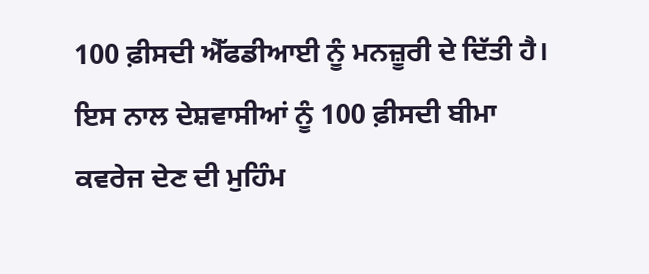100 ਫ਼ੀਸਦੀ ਐੱਫਡੀਆਈ ਨੂੰ ਮਨਜ਼ੂਰੀ ਦੇ ਦਿੱਤੀ ਹੈ। ਇਸ ਨਾਲ ਦੇਸ਼ਵਾਸੀਆਂ ਨੂੰ 100 ਫ਼ੀਸਦੀ ਬੀਮਾ ਕਵਰੇਜ ਦੇਣ ਦੀ ਮੁਹਿੰਮ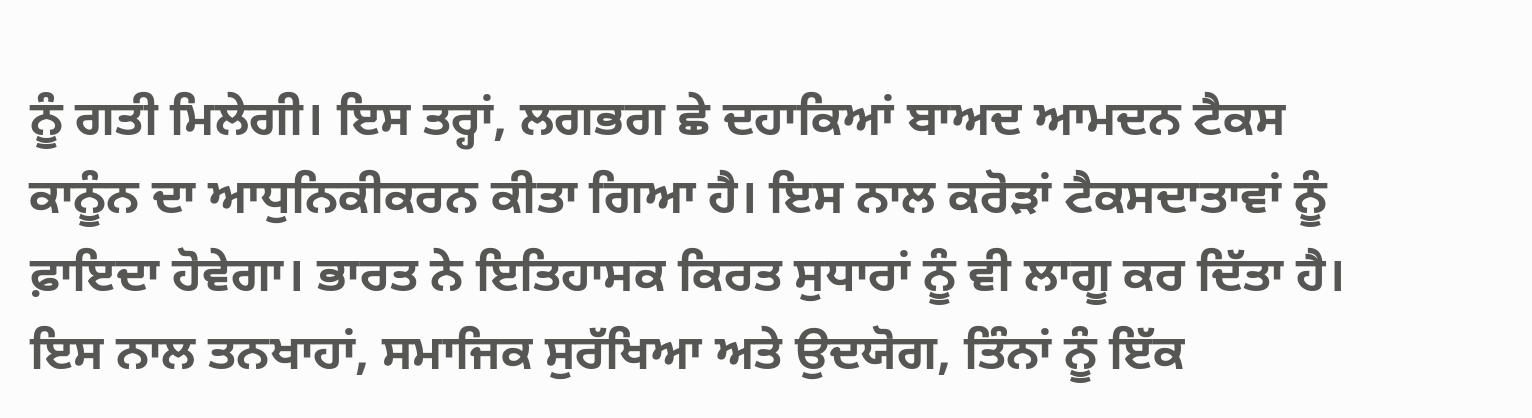ਨੂੰ ਗਤੀ ਮਿਲੇਗੀ। ਇਸ ਤਰ੍ਹਾਂ, ਲਗਭਗ ਛੇ ਦਹਾਕਿਆਂ ਬਾਅਦ ਆਮਦਨ ਟੈਕਸ ਕਾਨੂੰਨ ਦਾ ਆਧੁਨਿਕੀਕਰਨ ਕੀਤਾ ਗਿਆ ਹੈ। ਇਸ ਨਾਲ ਕਰੋੜਾਂ ਟੈਕਸਦਾਤਾਵਾਂ ਨੂੰ ਫ਼ਾਇਦਾ ਹੋਵੇਗਾ। ਭਾਰਤ ਨੇ ਇਤਿਹਾਸਕ ਕਿਰਤ ਸੁਧਾਰਾਂ ਨੂੰ ਵੀ ਲਾਗੂ ਕਰ ਦਿੱਤਾ ਹੈ। ਇਸ ਨਾਲ ਤਨਖਾਹਾਂ, ਸਮਾਜਿਕ ਸੁਰੱਖਿਆ ਅਤੇ ਉਦਯੋਗ, ਤਿੰਨਾਂ ਨੂੰ ਇੱਕ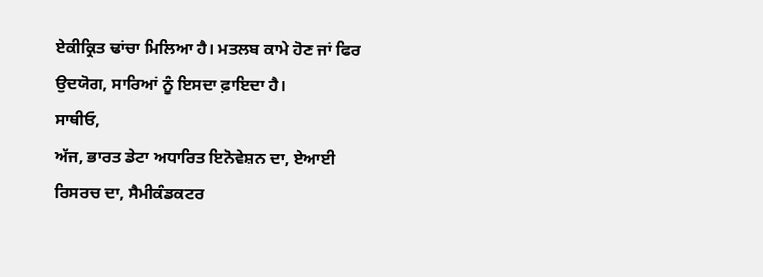ਏਕੀਕ੍ਰਿਤ ਢਾਂਚਾ ਮਿਲਿਆ ਹੈ। ਮਤਲਬ ਕਾਮੇ ਹੋਣ ਜਾਂ ਫਿਰ ਉਦਯੋਗ, ਸਾਰਿਆਂ ਨੂੰ ਇਸਦਾ ਫ਼ਾਇਦਾ ਹੈ।
ਸਾਥੀਓ,
ਅੱਜ, ਭਾਰਤ ਡੇਟਾ ਅਧਾਰਿਤ ਇਨੋਵੇਸ਼ਨ ਦਾ, ਏਆਈ ਰਿਸਰਚ ਦਾ, ਸੈਮੀਕੰਡਕਟਰ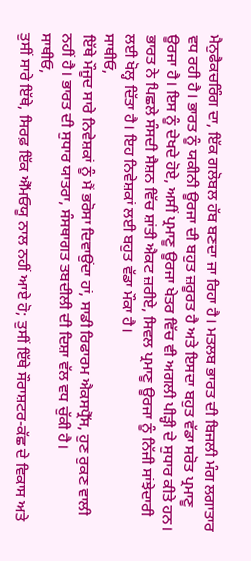ਮੈਨੁਫੈਕਚਰਿੰਗ ਦਾ, ਇੱਕ ਗਲੋਬਲ ਹੱਬ ਬਣਦਾ ਜਾ ਰਿਹਾ ਹੈ। ਮਤਲਬ ਭਾਰਤ ਦੀ ਬਿਜਲੀ ਮੰਗ ਲਗਾਤਾਰ ਵਧ ਰਹੀ ਹੈ। ਭਾਰਤ ਨੂੰ ਯਕੀਨੀ ਊਰਜਾ ਦੀ ਬਹੁਤ ਜ਼ਰੂਰਤ ਹੈ ਅਤੇ ਇਸਦਾ ਬਹੁਤ ਵੱਡਾ ਸਰੋਤ ਪ੍ਰਮਾਣੂ ਊਰਜਾ ਹੈ। ਇਸ ਨੂੰ ਦੇਖਦੇ ਹੋਏ, ਅਸੀਂ ਪ੍ਰਮਾਣੂ ਊਰਜਾ ਖੇਤਰ ਵਿੱਚ ਵੀ ਅਗਲੀ ਪੀੜ੍ਹੀ ਦੇ ਸੁਧਾਰ ਕੀਤੇ ਹਨ। ਭਾਰਤ ਨੇ ਪਿਛਲੇ ਸੰਸਦੀ ਸੈਸ਼ਨ ਵਿੱਚ ਸ਼ਾਂਤੀ ਐਕਟ ਜ਼ਰੀਏ, ਸਿਵਲ ਪ੍ਰਮਾਣੂ ਊਰਜਾ ਨੂੰ ਨਿੱਜੀ ਸਾਂਝੇਦਾਰੀ ਲਈ ਖੋਲ੍ਹ ਦਿੱਤਾ ਹੈ। ਇਹ ਨਿਵੇਸ਼ਕਾਂ ਲਈ ਬਹੁਤ ਵੱਡਾ ਮੌਕਾ ਹੈ।
ਸਾਥੀਓ,
ਇੱਥੇ ਮੌਜੂਦ ਸਾਰੇ ਨਿਵੇਸ਼ਕਾਂ ਨੂੰ ਮੈਂ ਭਰੋਸਾ ਦਿਵਾਉਂਦਾ ਹਾਂ, ਸਾਡੀ ਰਿਫਾਰਮ ਐਕਸਪ੍ਰੈੱਸ, ਹੁਣ ਰੁਕਣ ਵਾਲੀ ਨਹੀਂ ਹੈ। ਭਾਰਤ ਦੀ ਸੁਧਾਰ ਯਾਤਰਾ, ਸੰਸਥਾਗਤ ਤਬਦੀਲੀ ਦੀ ਦਿਸ਼ਾ ਵੱਲ ਵਧ ਚੁੱਕੀ ਹੈ।
ਸਾਥੀਓ,
ਤੁਸੀਂ ਸਾਰੇ ਇੱਥੇ, ਸਿਰਫ਼ ਇੱਕ ਐੱਮਓਯੂ ਨਾਲ ਨਹੀਂ ਆਏ ਹੋ; ਤੁਸੀਂ ਇੱਥੇ ਸੌਰਾਸ਼ਟਰ-ਕੱਛ ਦੇ ਵਿਕਾਸ ਅਤੇ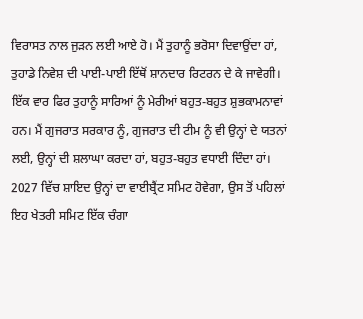ਵਿਰਾਸਤ ਨਾਲ ਜੁੜਨ ਲਈ ਆਏ ਹੋ। ਮੈਂ ਤੁਹਾਨੂੰ ਭਰੋਸਾ ਦਿਵਾਉਂਦਾ ਹਾਂ, ਤੁਹਾਡੇ ਨਿਵੇਸ਼ ਦੀ ਪਾਈ-ਪਾਈ ਇੱਥੋਂ ਸ਼ਾਨਦਾਰ ਰਿਟਰਨ ਦੇ ਕੇ ਜਾਵੇਗੀ। ਇੱਕ ਵਾਰ ਫਿਰ ਤੁਹਾਨੂੰ ਸਾਰਿਆਂ ਨੂੰ ਮੇਰੀਆਂ ਬਹੁਤ-ਬਹੁਤ ਸ਼ੁਭਕਾਮਨਾਵਾਂ ਹਨ। ਮੈਂ ਗੁਜਰਾਤ ਸਰਕਾਰ ਨੂੰ, ਗੁਜਰਾਤ ਦੀ ਟੀਮ ਨੂੰ ਵੀ ਉਨ੍ਹਾਂ ਦੇ ਯਤਨਾਂ ਲਈ, ਉਨ੍ਹਾਂ ਦੀ ਸ਼ਲਾਘਾ ਕਰਦਾ ਹਾਂ, ਬਹੁਤ-ਬਹੁਤ ਵਧਾਈ ਦਿੰਦਾ ਹਾਂ। 2027 ਵਿੱਚ ਸ਼ਾਇਦ ਉਨ੍ਹਾਂ ਦਾ ਵਾਈਬ੍ਰੈਂਟ ਸਮਿਟ ਹੋਵੇਗਾ, ਉਸ ਤੋਂ ਪਹਿਲਾਂ ਇਹ ਖੇਤਰੀ ਸਮਿਟ ਇੱਕ ਚੰਗਾ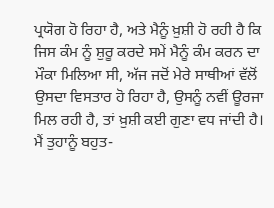ਪ੍ਰਯੋਗ ਹੋ ਰਿਹਾ ਹੈ, ਅਤੇ ਮੈਨੂੰ ਖ਼ੁਸ਼ੀ ਹੋ ਰਹੀ ਹੈ ਕਿ ਜਿਸ ਕੰਮ ਨੂੰ ਸ਼ੁਰੂ ਕਰਦੇ ਸਮੇਂ ਮੈਨੂੰ ਕੰਮ ਕਰਨ ਦਾ ਮੌਕਾ ਮਿਲਿਆ ਸੀ, ਅੱਜ ਜਦੋਂ ਮੇਰੇ ਸਾਥੀਆਂ ਵੱਲੋਂ ਉਸਦਾ ਵਿਸਤਾਰ ਹੋ ਰਿਹਾ ਹੈ, ਉਸਨੂੰ ਨਵੀਂ ਊਰਜਾ ਮਿਲ ਰਹੀ ਹੈ, ਤਾਂ ਖ਼ੁਸ਼ੀ ਕਈ ਗੁਣਾ ਵਧ ਜਾਂਦੀ ਹੈ। ਮੈਂ ਤੁਹਾਨੂੰ ਬਹੁਤ-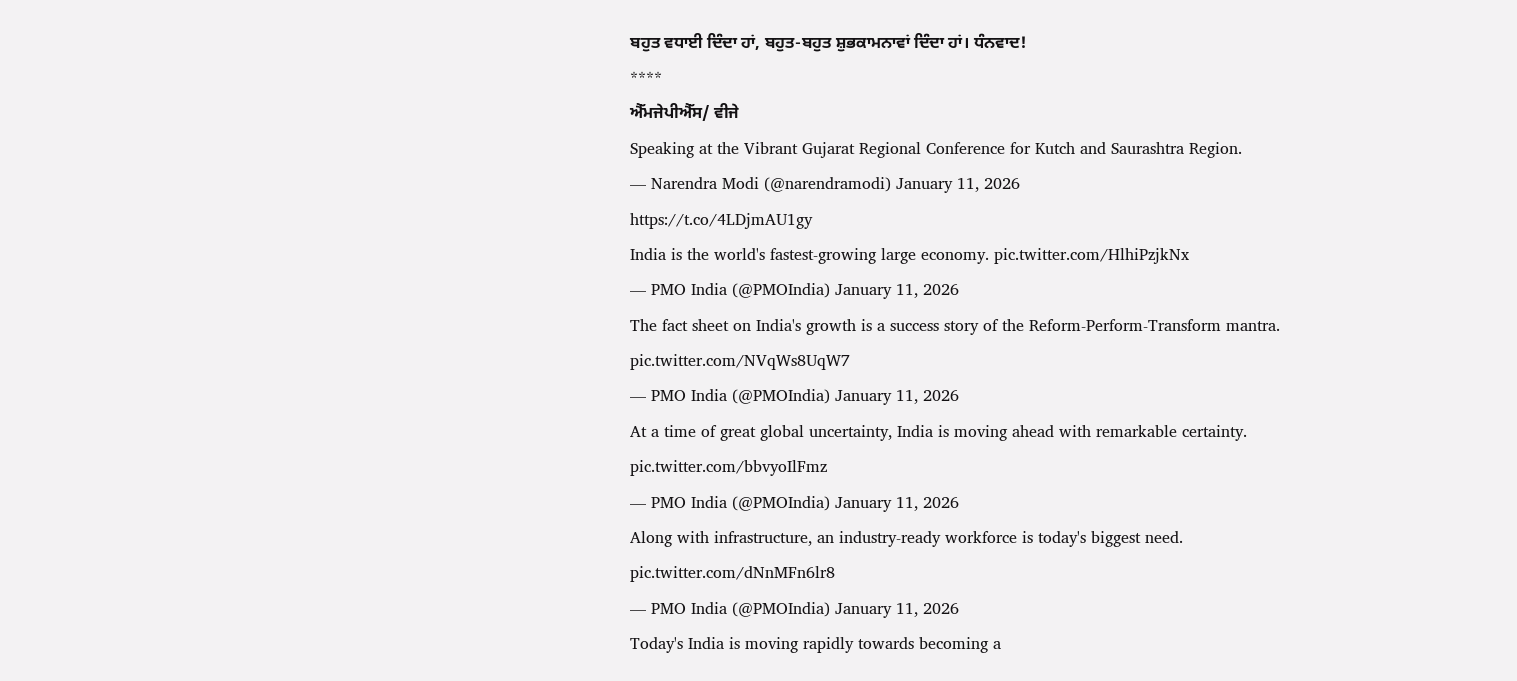ਬਹੁਤ ਵਧਾਈ ਦਿੰਦਾ ਹਾਂ, ਬਹੁਤ-ਬਹੁਤ ਸ਼ੁਭਕਾਮਨਾਵਾਂ ਦਿੰਦਾ ਹਾਂ। ਧੰਨਵਾਦ!
****
ਐੱਮਜੇਪੀਐੱਸ/ ਵੀਜੇ
Speaking at the Vibrant Gujarat Regional Conference for Kutch and Saurashtra Region.
— Narendra Modi (@narendramodi) January 11, 2026
https://t.co/4LDjmAU1gy
India is the world's fastest-growing large economy. pic.twitter.com/HlhiPzjkNx
— PMO India (@PMOIndia) January 11, 2026
The fact sheet on India's growth is a success story of the Reform-Perform-Transform mantra. pic.twitter.com/NVqWs8UqW7
— PMO India (@PMOIndia) January 11, 2026
At a time of great global uncertainty, India is moving ahead with remarkable certainty. pic.twitter.com/bbvyoIlFmz
— PMO India (@PMOIndia) January 11, 2026
Along with infrastructure, an industry-ready workforce is today's biggest need. pic.twitter.com/dNnMFn6lr8
— PMO India (@PMOIndia) January 11, 2026
Today's India is moving rapidly towards becoming a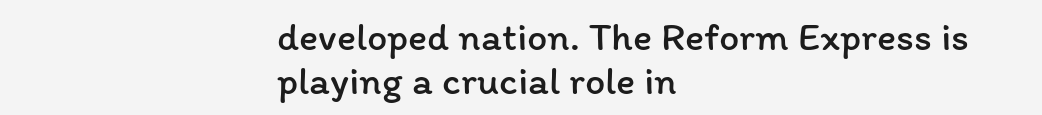developed nation. The Reform Express is playing a crucial role in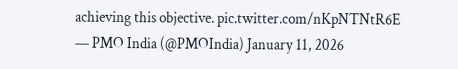achieving this objective. pic.twitter.com/nKpNTNtR6E
— PMO India (@PMOIndia) January 11, 2026